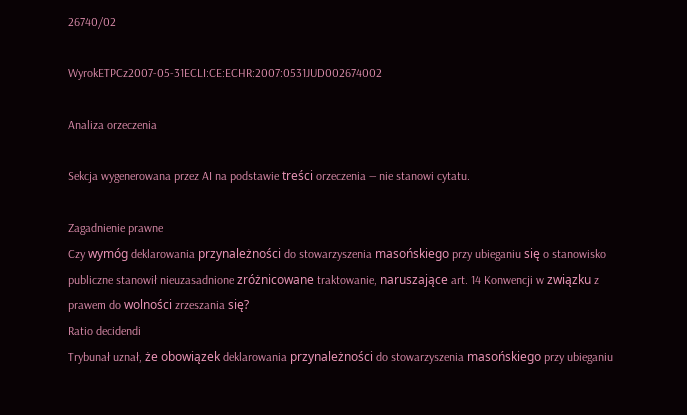26740/02

WyrokETPCz2007-05-31ECLI:CE:ECHR:2007:0531JUD002674002

Analiza orzeczenia

Sekcja wygenerowana przez AI na podstawie treści orzeczenia — nie stanowi cytatu.

Zagadnienie prawne
Czy wymóg deklarowania przynależności do stowarzyszenia masońskiego przy ubieganiu się o stanowisko publiczne stanowił nieuzasadnione zróżnicowane traktowanie, naruszające art. 14 Konwencji w związku z prawem do wolności zrzeszania się?
Ratio decidendi
Trybunał uznał, że obowiązek deklarowania przynależności do stowarzyszenia masońskiego przy ubieganiu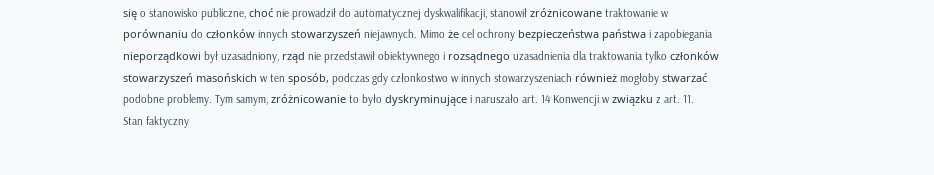się o stanowisko publiczne, choć nie prowadził do automatycznej dyskwalifikacji, stanowił zróżnicowane traktowanie w porównaniu do członków innych stowarzyszeń niejawnych. Mimo że cel ochrony bezpieczeństwa państwa i zapobiegania nieporządkowi był uzasadniony, rząd nie przedstawił obiektywnego i rozsądnego uzasadnienia dla traktowania tylko członków stowarzyszeń masońskich w ten sposób, podczas gdy członkostwo w innych stowarzyszeniach również mogłoby stwarzać podobne problemy. Tym samym, zróżnicowanie to było dyskryminujące i naruszało art. 14 Konwencji w związku z art. 11.
Stan faktyczny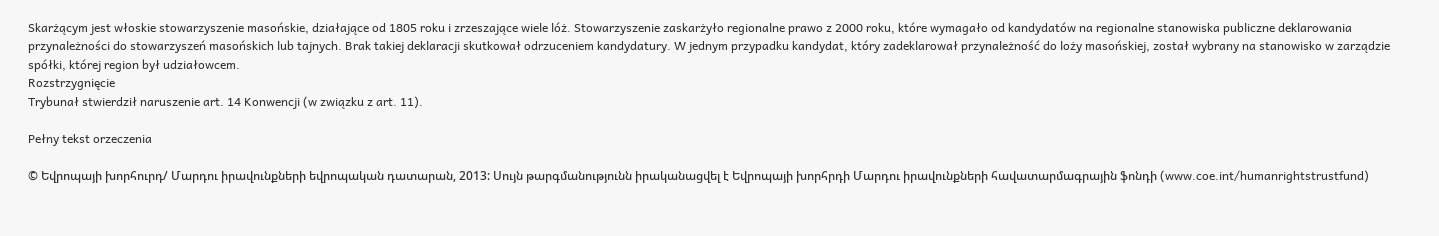Skarżącym jest włoskie stowarzyszenie masońskie, działające od 1805 roku i zrzeszające wiele lóż. Stowarzyszenie zaskarżyło regionalne prawo z 2000 roku, które wymagało od kandydatów na regionalne stanowiska publiczne deklarowania przynależności do stowarzyszeń masońskich lub tajnych. Brak takiej deklaracji skutkował odrzuceniem kandydatury. W jednym przypadku kandydat, który zadeklarował przynależność do loży masońskiej, został wybrany na stanowisko w zarządzie spółki, której region był udziałowcem.
Rozstrzygnięcie
Trybunał stwierdził naruszenie art. 14 Konwencji (w związku z art. 11).

Pełny tekst orzeczenia

© Եվրոպայի խորհուրդ/ Մարդու իրավունքների եվրոպական դատարան, 2013: Սույն թարգմանությունն իրականացվել է Եվրոպայի խորհրդի Մարդու իրավունքների հավատարմագրային ֆոնդի (www.coe.int/humanrightstrustfund)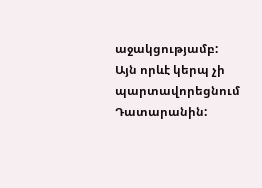աջակցությամբ: Այն որևէ կերպ չի պարտավորեցնում Դատարանին: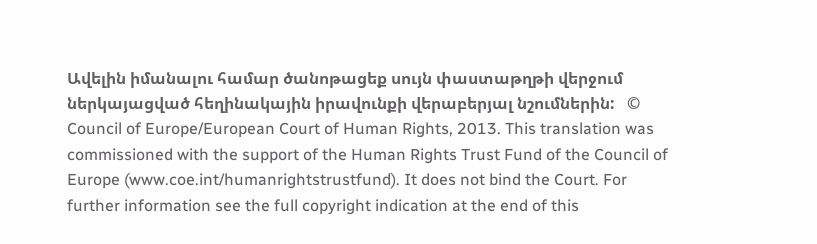Ավելին իմանալու համար ծանոթացեք սույն փաստաթղթի վերջում ներկայացված հեղինակային իրավունքի վերաբերյալ նշումներին:   © Council of Europe/European Court of Human Rights, 2013. This translation was commissioned with the support of the Human Rights Trust Fund of the Council of Europe (www.coe.int/humanrightstrustfund). It does not bind the Court. For further information see the full copyright indication at the end of this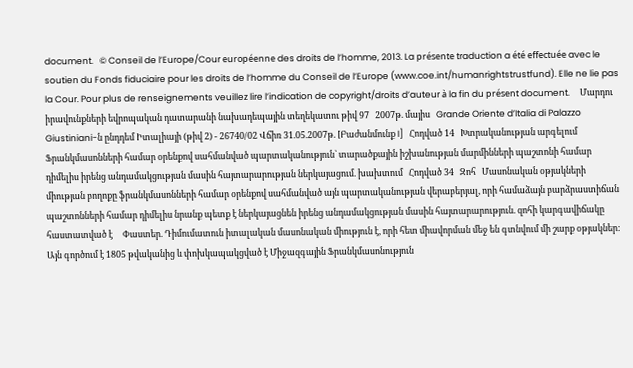document.   © Conseil de l’Europe/Cour européenne des droits de l’homme, 2013. La présente traduction a été effectuée avec le soutien du Fonds fiduciaire pour les droits de l’homme du Conseil de l’Europe (www.coe.int/humanrightstrustfund). Elle ne lie pas la Cour. Pour plus de renseignements veuillez lire l’indication de copyright/droits d’auteur à la fin du présent document.     Մարդու իրավունքների եվրոպական դատարանի նախադեպային տեղեկատու թիվ 97   2007թ. մայիս   Grande Oriente d’Italia di Palazzo Giustiniani-ն ընդդեմ Իտալիայի (թիվ 2) - 26740/02 Վճիռ 31.05.2007թ. [Բաժանմունք I]   Հոդված 14   Խտրականության արգելում   Ֆրանկմասոնների համար օրենքով սահմանված պարտականություն` տարածքային իշխանության մարմինների պաշտոնի համար դիմելիս իրենց անդամակցության մասին հայտարարության ներկայացում. խախտում   Հոդված 34   Զոհ   Մասոնական օթյակների միության բողոքը ֆրանկմասոնների համար օրենքով սահմանված այն պարտականության վերաբերյալ, որի համաձայն բարձրաստիճան պաշտոնների համար դիմելիս նրանք պետք է ներկայացնեն իրենց անդամակցության մասին հայտարարություն. զոհի կարգավիճակը հաստատված է     Փաստեր. Դիմումատուն իտալական մասոնական միություն է, որի հետ միավորման մեջ են գտնվում մի շարք օթյակներ: Այն գործում է 1805 թվականից և փոխկապակցված է Միջազգային Ֆրանկմասոնություն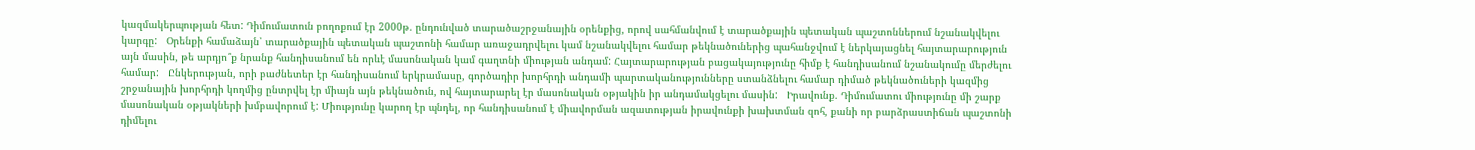կազմակերպության հետ: Դիմումատուն բողոքում էր 2000թ. ընդունված տարածաշրջանային օրենքից, որով սահմանվում է տարածքային պետական պաշտոններում նշանակվելու կարգը:   Օրենքի համաձայն՝ տարածքային պետական պաշտոնի համար առաջադրվելու կամ նշանակվելու համար թեկնածուներից պահանջվում է ներկայացնել հայտարարություն այն մասին, թե արդյո՞ք նրանք հանդիսանում են որևէ մասոնական կամ գաղտնի միության անդամ: Հայտարարության բացակայությունը հիմք է հանդիսանում նշանակումը մերժելու համար:   Ընկերության, որի բաժնետեր էր հանդիսանում երկրամասը, գործադիր խորհրդի անդամի պարտականությունները ստանձնելու համար դիմած թեկնածուների կազմից շրջանային խորհրդի կողմից ընտրվել էր միայն այն թեկնածուն, ով հայտարարել էր մասոնական օթյակին իր անդամակցելու մասին:   Իրավունք. Դիմումատու միությունը մի շարք մասոնական օթյակների խմբավորում է: Միությունը կարող էր պնդել, որ հանդիսանում է միավորման ազատության իրավունքի խախտման զոհ, քանի որ բարձրաստիճան պաշտոնի դիմելու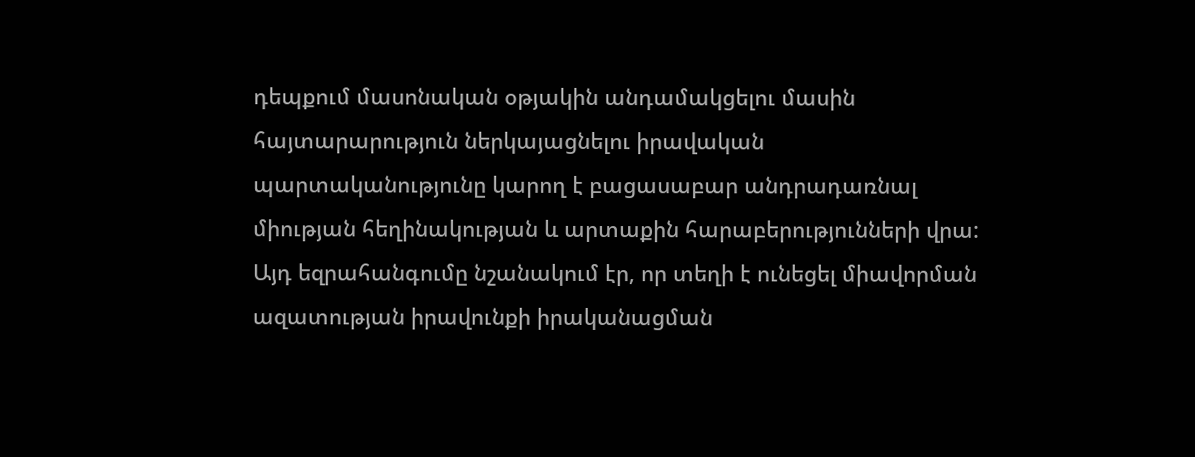դեպքում մասոնական օթյակին անդամակցելու մասին հայտարարություն ներկայացնելու իրավական պարտականությունը կարող է բացասաբար անդրադառնալ միության հեղինակության և արտաքին հարաբերությունների վրա:   Այդ եզրահանգումը նշանակում էր, որ տեղի է ունեցել միավորման ազատության իրավունքի իրականացման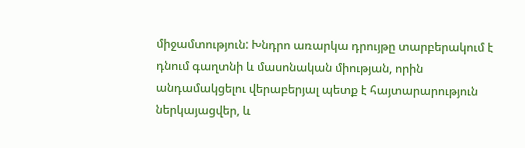միջամտություն: Խնդրո առարկա դրույթը տարբերակում է դնում գաղտնի և մասոնական միության, որին անդամակցելու վերաբերյալ պետք է հայտարարություն ներկայացվեր, և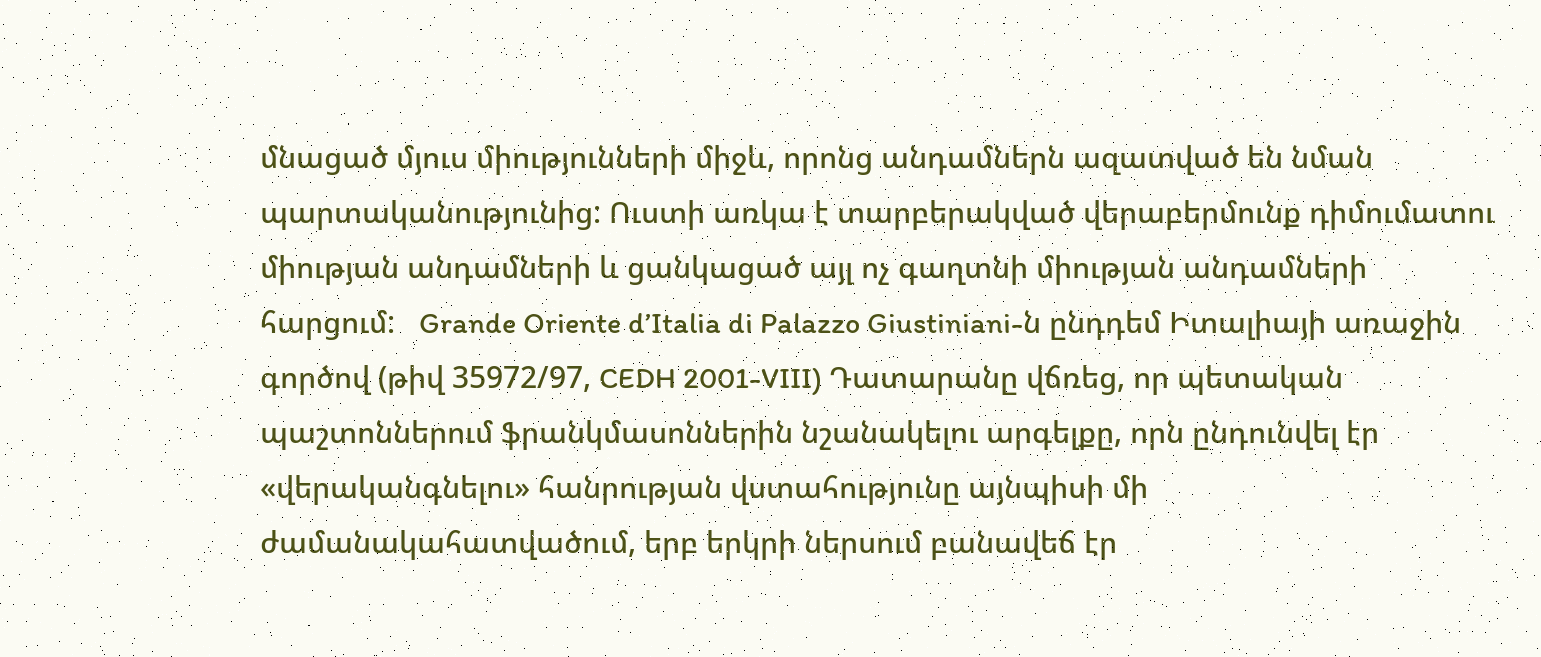մնացած մյուս միությունների միջև, որոնց անդամներն ազատված են նման պարտականությունից: Ուստի առկա է տարբերակված վերաբերմունք դիմումատու միության անդամների և ցանկացած այլ ոչ գաղտնի միության անդամների հարցում:   Grande Oriente d’Italia di Palazzo Giustiniani-ն ընդդեմ Իտալիայի առաջին գործով (թիվ 35972/97, CEDH 2001-VIII) Դատարանը վճռեց, որ պետական պաշտոններում ֆրանկմասոններին նշանակելու արգելքը, որն ընդունվել էր «վերականգնելու» հանրության վստահությունը այնպիսի մի ժամանակահատվածում, երբ երկրի ներսում բանավեճ էր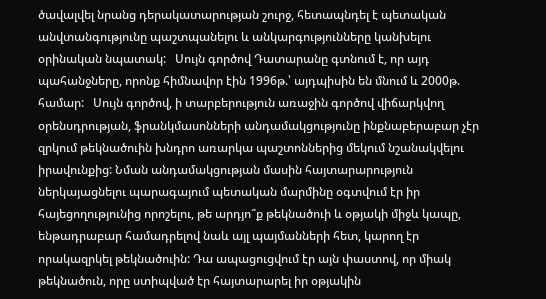ծավալվել նրանց դերակատարության շուրջ, հետապնդել է պետական անվտանգությունը պաշտպանելու և անկարգությունները կանխելու օրինական նպատակ:   Սույն գործով Դատարանը գտնում է, որ այդ պահանջները, որոնք հիմնավոր էին 1996թ.՝ այդպիսին են մնում և 2000թ. համար:   Սույն գործով, ի տարբերություն առաջին գործով վիճարկվող օրենսդրության, ֆրանկմասոնների անդամակցությունը ինքնաբերաբար չէր զրկում թեկնածուին խնդրո առարկա պաշտոններից մեկում նշանակվելու իրավունքից: Նման անդամակցության մասին հայտարարություն ներկայացնելու պարագայում պետական մարմինը օգտվում էր իր հայեցողությունից որոշելու, թե արդյո՞ք թեկնածուի և օթյակի միջև կապը, ենթադրաբար համադրելով նաև այլ պայմանների հետ, կարող էր որակազրկել թեկնածուին: Դա ապացուցվում էր այն փաստով, որ միակ թեկնածուն, որը ստիպված էր հայտարարել իր օթյակին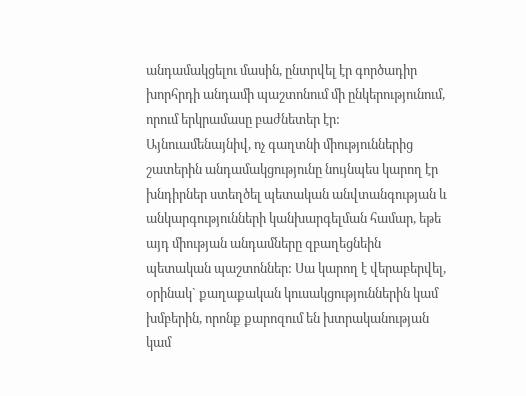անդամակցելու մասին, ընտրվել էր գործադիր խորհրդի անդամի պաշտոնում մի ընկերությունում, որում երկրամասը բաժնետեր էր:   Այնուամենայնիվ, ոչ գաղտնի միություններից շատերին անդամակցությունը նույնպես կարող էր խնդիրներ ստեղծել պետական անվտանգության և անկարգությունների կանխարգելման համար, եթե այդ միության անդամները զբաղեցնեին պետական պաշտոններ: Սա կարող է վերաբերվել, օրինակ` քաղաքական կուսակցություններին կամ խմբերին, որոնք քարոզում են խտրականության կամ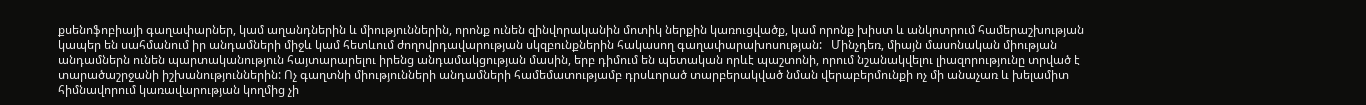քսենոֆոբիայի գաղափարներ, կամ աղանդներին և միություններին, որոնք ունեն զինվորականին մոտիկ ներքին կառուցվածք, կամ որոնք խիստ և անկոտրում համերաշխության կապեր են սահմանում իր անդամների միջև կամ հետևում ժողովրդավարության սկզբունքներին հակասող գաղափարախոսության:   Մինչդեռ, միայն մասոնական միության անդամներն ունեն պարտականություն հայտարարելու իրենց անդամակցության մասին, երբ դիմում են պետական որևէ պաշտոնի, որում նշանակվելու լիազորությունը տրված է տարածաշրջանի իշխանություններին: Ոչ գաղտնի միությունների անդամների համեմատությամբ դրսևորած տարբերակված նման վերաբերմունքի ոչ մի անաչառ և խելամիտ հիմնավորում կառավարության կողմից չի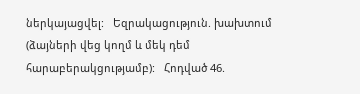ներկայացվել:   Եզրակացություն. խախտում (ձայների վեց կողմ և մեկ դեմ հարաբերակցությամբ):   Հոդված 46.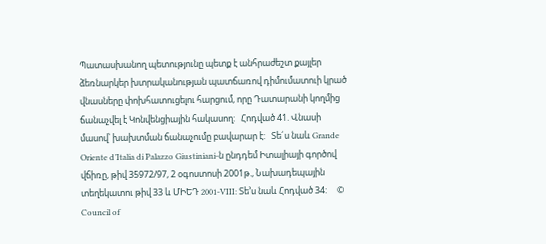Պատասխանող պետությունը պետք է անհրաժեշտ քայլեր ձեռնարկեր խտրականության պատճառով դիմումատուի կրած վնասները փոխհատուցելու հարցում, որը Դատարանի կողմից ճանաչվել է Կոնվենցիային հակասող:   Հոդված 41. Վնասի մասով՝ խախտման ճանաչումը բավարար է:   Տե´ս նաև Grande Oriente d’Italia di Palazzo Giustiniani-ն ընդդեմ Իտալիայի գործով վճիռը, թիվ 35972/97, 2 օգոստոսի 2001թ., Նախադեպային տեղեկատու թիվ 33 և ՄԻԵԴ 2001-VIII: Տե’ս նաև Հոդված 34:     © Council of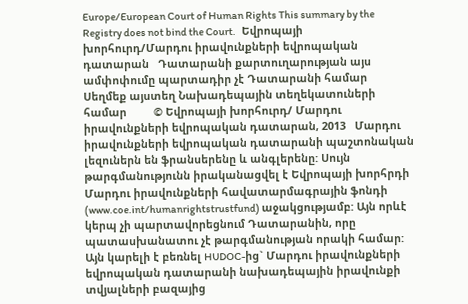Europe/European Court of Human Rights This summary by the Registry does not bind the Court.   Եվրոպայի խորհուրդ/Մարդու իրավունքների եվրոպական դատարան   Դատարանի քարտուղարության այս ամփոփումը պարտադիր չէ Դատարանի համար   Սեղմեք այստեղ Նախադեպային տեղեկատուների համար         © Եվրոպայի խորհուրդ/ Մարդու իրավունքների եվրոպական դատարան, 2013   Մարդու իրավունքների եվրոպական դատարանի պաշտոնական լեզուներն են ֆրանսերենը և անգլերենը: Սույն թարգմանությունն իրականացվել է Եվրոպայի խորհրդի Մարդու իրավունքների հավատարմագրային ֆոնդի (www.coe.int/humanrightstrustfund) աջակցությամբ: Այն որևէ կերպ չի պարտավորեցնում Դատարանին, որը պատասխանատու չէ թարգմանության որակի համար: Այն կարելի է բեռնել HUDOC-ից` Մարդու իրավունքների եվրոպական դատարանի նախադեպային իրավունքի տվյալների բազայից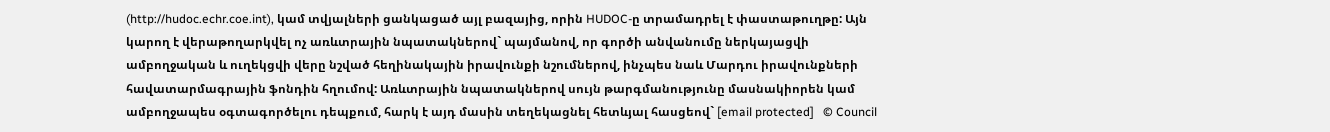(http://hudoc.echr.coe.int), կամ տվյալների ցանկացած այլ բազայից, որին HUDOC-ը տրամադրել է փաստաթուղթը: Այն կարող է վերաթողարկվել ոչ առևտրային նպատակներով` պայմանով, որ գործի անվանումը ներկայացվի ամբողջական և ուղեկցվի վերը նշված հեղինակային իրավունքի նշումներով, ինչպես նաև Մարդու իրավունքների հավատարմագրային ֆոնդին հղումով: Առևտրային նպատակներով սույն թարգմանությունը մասնակիորեն կամ ամբողջապես օգտագործելու դեպքում, հարկ է այդ մասին տեղեկացնել հետևյալ հասցեով` [email protected]   © Council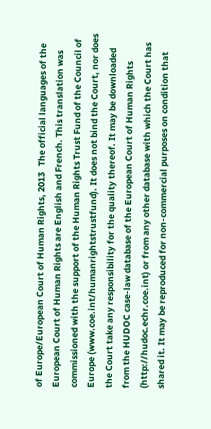of Europe/European Court of Human Rights, 2013   The official languages of the European Court of Human Rights are English and French. This translation was commissioned with the support of the Human Rights Trust Fund of the Council of Europe (www.coe.int/humanrightstrustfund). It does not bind the Court, nor does the Court take any responsibility for the quality thereof. It may be downloaded from the HUDOC case-law database of the European Court of Human Rights (http://hudoc.echr.coe.int) or from any other database with which the Court has shared it. It may be reproduced for non-commercial purposes on condition that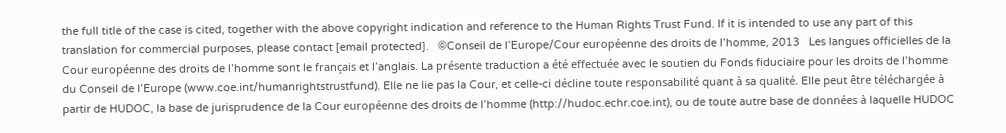the full title of the case is cited, together with the above copyright indication and reference to the Human Rights Trust Fund. If it is intended to use any part of this translation for commercial purposes, please contact [email protected].   ©Conseil de l’Europe/Cour européenne des droits de l’homme, 2013   Les langues officielles de la Cour européenne des droits de l’homme sont le français et l’anglais. La présente traduction a été effectuée avec le soutien du Fonds fiduciaire pour les droits de l’homme du Conseil de l’Europe (www.coe.int/humanrightstrustfund). Elle ne lie pas la Cour, et celle-ci décline toute responsabilité quant à sa qualité. Elle peut être téléchargée à partir de HUDOC, la base de jurisprudence de la Cour européenne des droits de l’homme (http://hudoc.echr.coe.int), ou de toute autre base de données à laquelle HUDOC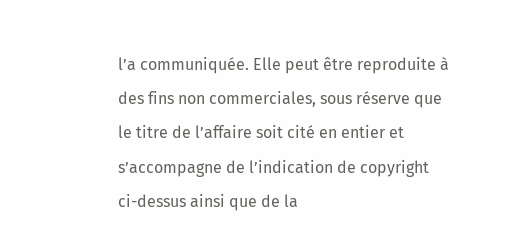l’a communiquée. Elle peut être reproduite à des fins non commerciales, sous réserve que le titre de l’affaire soit cité en entier et s’accompagne de l’indication de copyright ci-dessus ainsi que de la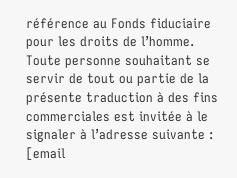référence au Fonds fiduciaire pour les droits de l’homme. Toute personne souhaitant se servir de tout ou partie de la présente traduction à des fins commerciales est invitée à le signaler à l’adresse suivante : [email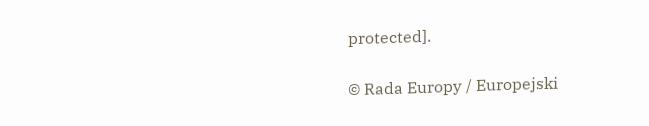protected].

© Rada Europy / Europejski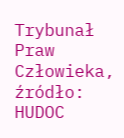Trybunał Praw Człowieka, źródło: HUDOC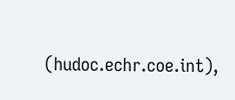(hudoc.echr.coe.int),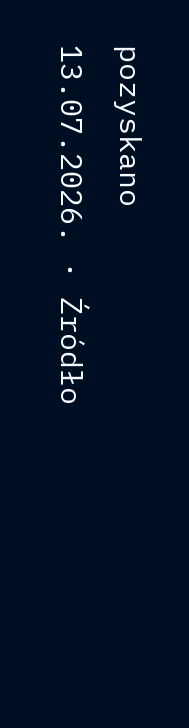pozyskano 13.07.2026. · Źródło